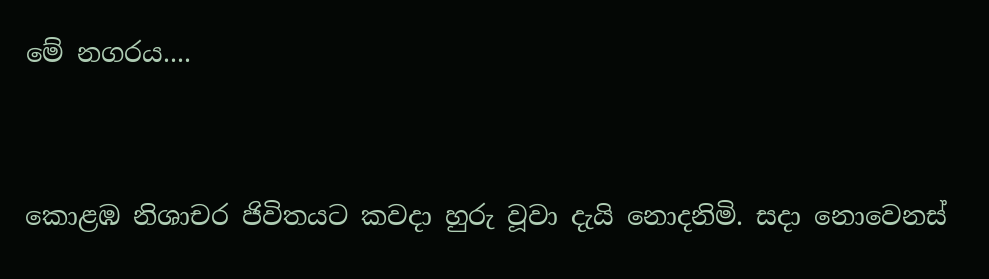මේ නගරය....



කොළඹ නිශාචර ජිවිතයට කවදා හුරු වූවා දැයි නොදනිමි. සදා නොවෙනස්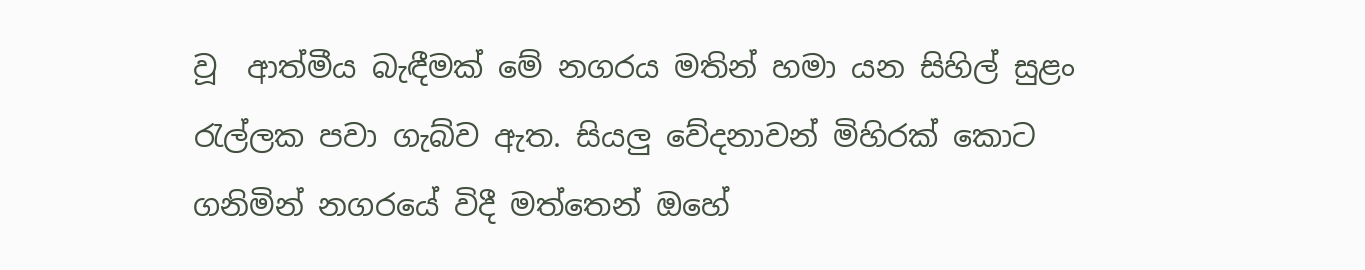වූ  ආත්මීය බැඳීමක් මේ නගරය මතින් හමා යන සිහිල් සුළං රැල්ලක පවා ගැබ්ව ඇත. සියලු වේදනාවන් මිහිරක් කොට ගනිමින් නගරයේ විදී මත්තෙන් ඔහේ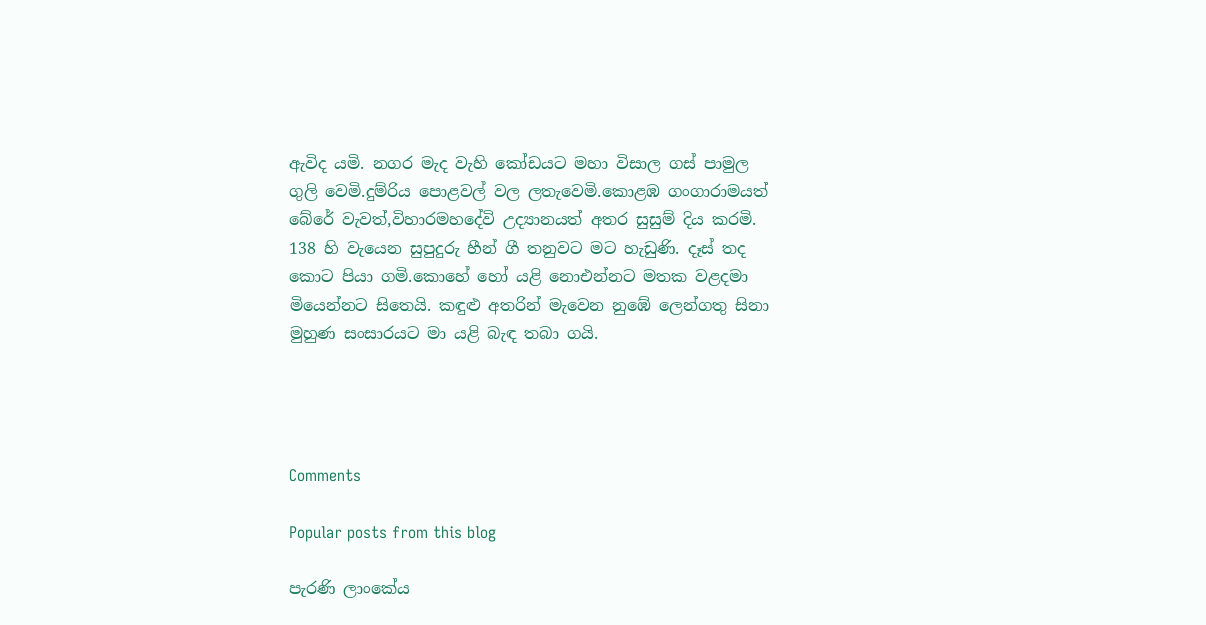ඇවිද යමි. නගර මැද වැහි කෝඩයට මහා විසාල ගස් පාමුල ගුලි වෙමි.දුම්රිය පොළවල් වල ලතැවෙමි.කොළඹ ගංගාරාමයත් බේරේ වැවත්,විහාරමහදේවි උද්‍යානයත් අතර සුසුම් දිය කරමි. 138 හි වැයෙන සුපුදුරු හීන් ගී තනුවට මට හැඩුණි. දෑස් තද කොට පියා ගමි.කොහේ හෝ යළි නොඑන්නට මතක වළදමා මියෙන්නට සිතෙයි. කඳුළු අතරින් මැවෙන නුඹේ ලෙන්ගතු සිනා මුහුණ සංසාරයට මා යළි බැඳ තබා ගයි.




Comments

Popular posts from this blog

පැරණි ලාංකේය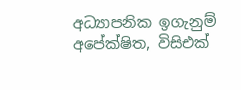අධ්‍යාපනික ඉගැනුම් අපේක්ෂිත, විසිඑක්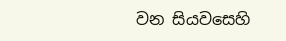වන සියවසෙහි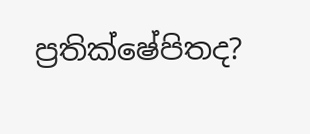ප්‍රතික්ෂේපිතද?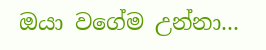ඔයා වගේම උන්නා...